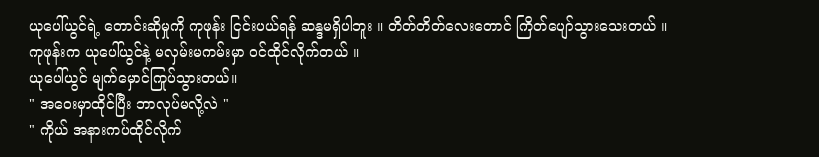ယုပေါ်ယွင်ရဲ့ တောင်းဆိုမှုကို ကုဖုန်း ငြင်းပယ်ရန် ဆန္ဒမရှိပါဘူး ။ တိတ်တိတ်လေးတောင် ကြိတ်ပျော်သွားသေးတယ် ။
ကုဖုန်းက ယုပေါ်ယွင်နဲ့ မလှမ်းမကမ်းမှာ ဝင်ထိုင်လိုက်တယ် ။
ယုပေါ်ယွင် မျက်မှောင်ကြုပ်သွားတယ်။
" အဝေးမှာထိုင်ပြီး ဘာလုပ်မလို့လဲ "
" ကိုယ် အနားကပ်ထိုင်လိုက်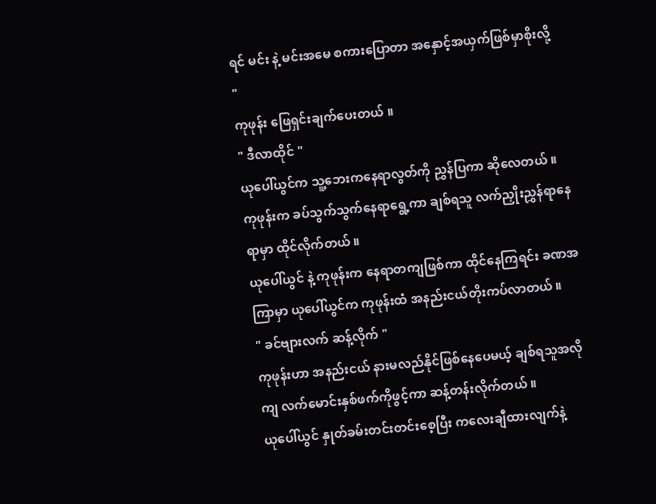ရင် မင်း နဲ့ မင်းအမေ စကားပြောတာ အနှောင့်အယှက်ဖြစ်မှာစိုးလို့ "
ကုဖုန်း ဖြေရှင်းချက်ပေးတယ် ။
" ဒီလာထိုင် "
ယုပေါ်ယွင်က သူ့ဘေးကနေရာလွတ်ကို ညွှန်ပြကာ ဆိုလေတယ် ။
ကုဖုန်းက ခပ်သွက်သွက်နေရာရွေ့ကာ ချစ်ရသူ လက်ညှိုးညွှန်ရာနေရာမှာ ထိုင်လိုက်တယ် ။
ယုပေါ်ယွင် နဲ့ ကုဖုန်းက နေရာတကျဖြစ်ကာ ထိုင်နေကြရင်း ခဏအကြာမှာ ယုပေါ်ယွင်က ကုဖုန်းထံ အနည်းငယ်တိုးကပ်လာတယ် ။
" ခင်ဗျားလက် ဆန့်လိုက် "
ကုဖုန်းဟာ အနည်းငယ် နားမလည်နိုင်ဖြစ်နေပေမယ့် ချစ်ရသူအလိုကျ လက်မောင်းနှစ်ဖက်ကိုဖွင့်ကာ ဆန့်တန်းလိုက်တယ် ။
ယုပေါ်ယွင် နှုတ်ခမ်းတင်းတင်းစေ့ပြီး ကလေးချီထားလျက်နဲ့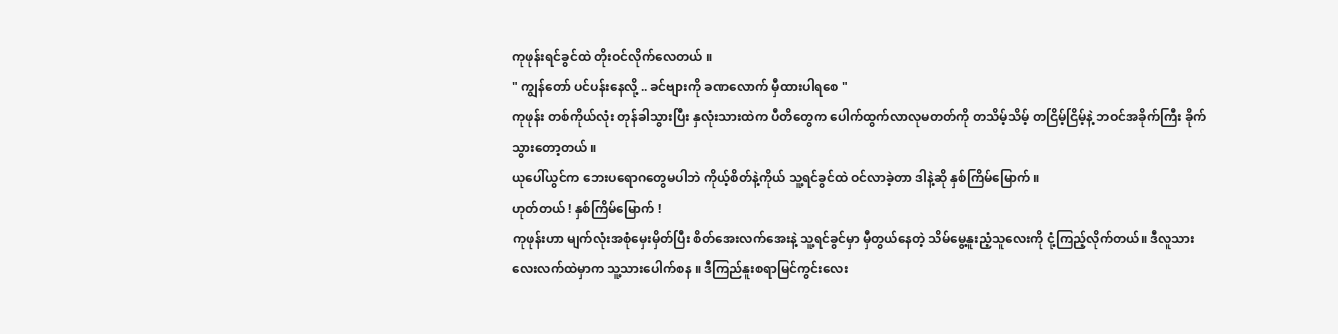ကုဖုန်းရင်ခွင်ထဲ တိုးဝင်လိုက်လေတယ် ။
" ကျွန်တော် ပင်ပန်းနေလို့ .. ခင်ဗျားကို ခဏလောက် မှီထားပါရစေ "
ကုဖုန်း တစ်ကိုယ်လုံး တုန်ခါသွားပြီး နှလုံးသားထဲက ပီတိတွေက ပေါက်ထွက်လာလုမတတ်ကို တသိမ့်သိမ့် တငြိမ့်ငြိမ့်နဲ့ ဘဝင်အခိုက်ကြီး ခိုက်သွားတော့တယ် ။
ယုပေါ်ယွင်က ဘေးပရောဂတွေမပါဘဲ ကိုယ့်စိတ်နဲ့ကိုယ် သူ့ရင်ခွင်ထဲ ဝင်လာခဲ့တာ ဒါနဲ့ဆို နှစ်ကြိမ်မြောက် ။
ဟုတ်တယ် ! နှစ်ကြိမ်မြောက် !
ကုဖုန်းဟာ မျက်လုံးအစုံမှေးမှိတ်ပြီး စိတ်အေးလက်အေးနဲ့ သူ့ရင်ခွင်မှာ မှီတွယ်နေတဲ့ သိမ်မွေ့နူးညံ့သူလေးကို ငုံ့ကြည့်လိုက်တယ်။ ဒီလူသားလေးလက်ထဲမှာက သူ့သားပေါက်စန ။ ဒီကြည်နူးစရာမြင်ကွင်းလေး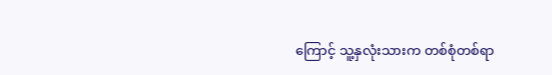ကြောင့် သူ့နှလုံးသားက တစ်စုံတစ်ရာ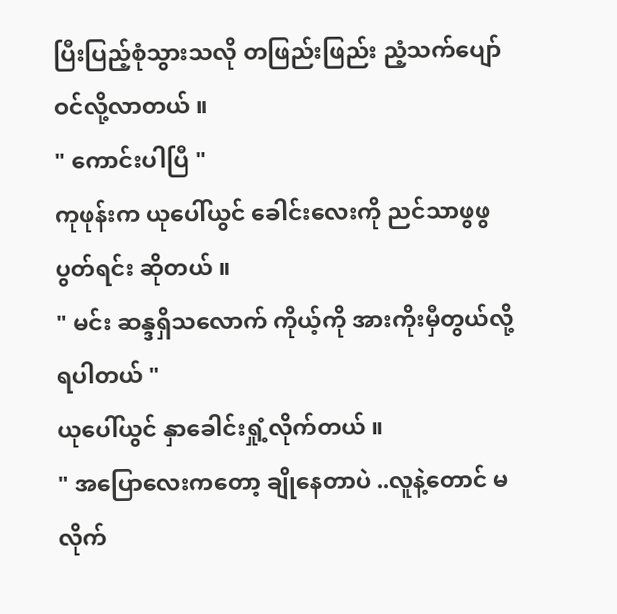ပြီးပြည့်စုံသွားသလို တဖြည်းဖြည်း ညံ့သက်ပျော်ဝင်လို့လာတယ် ။
" ကောင်းပါပြီ "
ကုဖုန်းက ယုပေါ်ယွင် ခေါင်းလေးကို ညင်သာဖွဖွပွတ်ရင်း ဆိုတယ် ။
" မင်း ဆန္ဒရှိသလောက် ကိုယ့်ကို အားကိုးမှီတွယ်လို့ရပါတယ် "
ယုပေါ်ယွင် နှာခေါင်းရှုံ့လိုက်တယ် ။
" အပြောလေးကတော့ ချိုနေတာပဲ ..လူနဲ့တောင် မလိုက်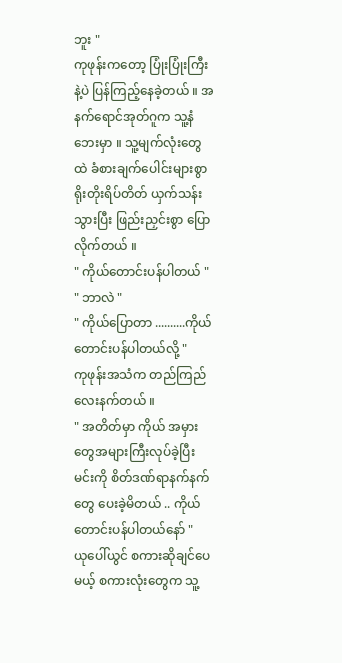ဘူး "
ကုဖုန်းကတော့ ပြုံးပြုံးကြီးနဲ့ပဲ ပြန်ကြည့်နေခဲ့တယ် ။ အနက်ရောင်အုတ်ဂူက သူ့နံဘေးမှာ ။ သူ့မျက်လုံးတွေထဲ ခံစားချက်ပေါင်းများစွာ ရိုးတိုးရိပ်တိတ် ယှက်သန်းသွားပြီး ဖြည်းညှင်းစွာ ပြောလိုက်တယ် ။
" ကိုယ်တောင်းပန်ပါတယ် "
" ဘာလဲ "
" ကိုယ်ပြောတာ ..........ကိုယ် တောင်းပန်ပါတယ်လို့ "
ကုဖုန်းအသံက တည်ကြည်လေးနက်တယ် ။
" အတိတ်မှာ ကိုယ် အမှားတွေအများကြီးလုပ်ခဲ့ပြီး မင်းကို စိတ်ဒဏ်ရာနက်နက်တွေ ပေးခဲ့မိတယ် .. ကိုယ် တောင်းပန်ပါတယ်နော် "
ယုပေါ်ယွင် စကားဆိုချင်ပေမယ့် စကားလုံးတွေက သူ့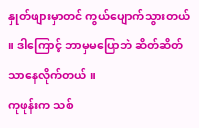နှုတ်ဖျားမှာတင် ကွယ်ပျောက်သွားတယ် ။ ဒါကြောင့် ဘာမှမပြောဘဲ ဆိတ်ဆိတ်သာနေလိုက်တယ် ။
ကုဖုန်းက သစ်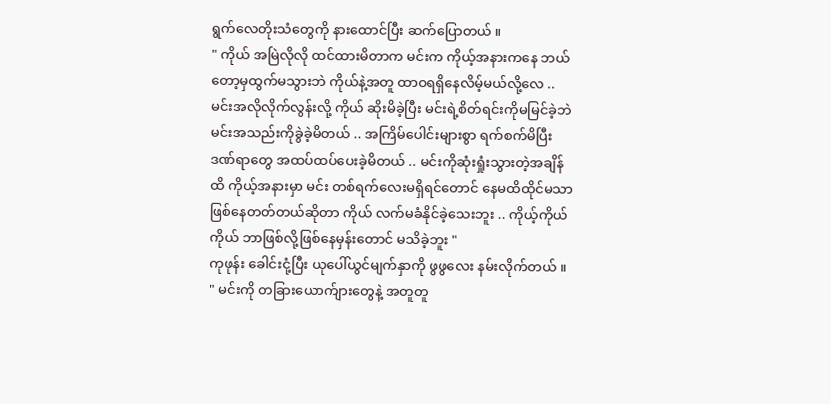ရွက်လေတိုးသံတွေကို နားထောင်ပြီး ဆက်ပြောတယ် ။
" ကိုယ် အမြဲလိုလို ထင်ထားမိတာက မင်းက ကိုယ့်အနားကနေ ဘယ်တော့မှထွက်မသွားဘဲ ကိုယ်နဲ့အတူ ထာဝရရှိနေလိမ့်မယ်လို့လေ .. မင်းအလိုလိုက်လွန်းလို့ ကိုယ် ဆိုးမိခဲ့ပြီး မင်းရဲ့စိတ်ရင်းကိုမမြင်ခဲ့ဘဲ မင်းအသည်းကိုခွဲခဲ့မိတယ် .. အကြိမ်ပေါင်းများစွာ ရက်စက်မိပြီး ဒဏ်ရာတွေ အထပ်ထပ်ပေးခဲ့မိတယ် .. မင်းကိုဆုံးရှုံးသွားတဲ့အချိန်ထိ ကိုယ့်အနားမှာ မင်း တစ်ရက်လေးမရှိရင်တောင် နေမထိထိုင်မသာဖြစ်နေတတ်တယ်ဆိုတာ ကိုယ် လက်မခံနိုင်ခဲ့သေးဘူး .. ကိုယ့်ကိုယ်ကိုယ် ဘာဖြစ်လို့ဖြစ်နေမှန်းတောင် မသိခဲ့ဘူး "
ကုဖုန်း ခေါင်းငုံ့ပြီး ယုပေါ်ယွင်မျက်နှာကို ဖွဖွလေး နမ်းလိုက်တယ် ။
" မင်းကို တခြားယောက်ျားတွေနဲ့ အတူတူ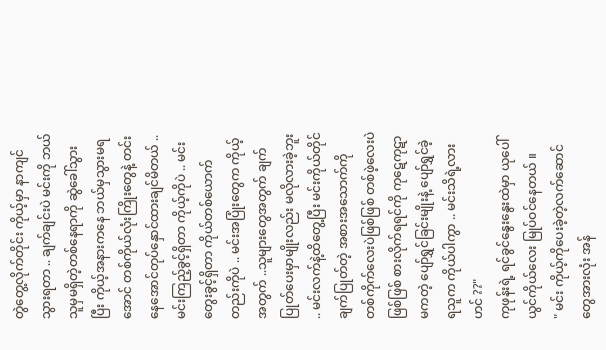တွဲတွေ့လိုက်တိုင်း ကိုယ့်မှာ နာကျင်သွားရတာ .. ချက်ချင်းပဲ မင်းကို ဘယ်သူမှမရှိတဲ့တစ်နေရာကို ဆွဲခေါ်သွားပြီး ကိုယ့်အနားကနေ ဘယ်မှသွားမရအောင် တစ်ကိုယ်လုံးကြိုးတွေနဲ့ တင်းနေအောင်တုပ်နှောင်ထားချင်မိတယ် .. မင်းကြည့်ခွင့်ရှိတာ ကိုယ့်ကိုပဲ .. မင်းတွေးခွင့်ရှိတာ ကိုယ်တစ်ယောက်တည်းကိုပဲ .. မင်းအပြုံးတွေက ကိုယ့်အတွက် ..သူများတွေအတွက် ချက်ပြုတ်ပေးမှာမျိုးလည်း မလိုလားခဲ့ဘူး .. မင်းလက်နဲ့ထိတွေ့ပြီး မင်းကိုယ်တိုင်ချက်ပြုတ်တဲ့ အစားအသောက်ကို တစ်ကိုက်လေးပဲဖြစ်ဖြစ် တစ်ဖဲ့လေးပဲဖြစ်ဖြစ် စားလိုက်ရရင်ကို ကုဋေကုဋာမကတဲ့ ပျော်ရွှင်ခြင်းမျိုးနဲ့ ပျော်ရွှင်ခဲ့ရသူက ကိုယ်ပါကွာ .. မင်းသိရဲ့လား ဟင် ??"
ကုဖုန်းရဲ့ ရင်ခွင်နွေးနွေးထဲမှာ ယုပေါ်ယွင်ကိုယ်လေး မြုပ်ဝင်နေတယ် ။
" မင်း ကိုယ့်ကိုပေးခဲ့တဲ့လက်ဆောင်တွေအားလုံး အန်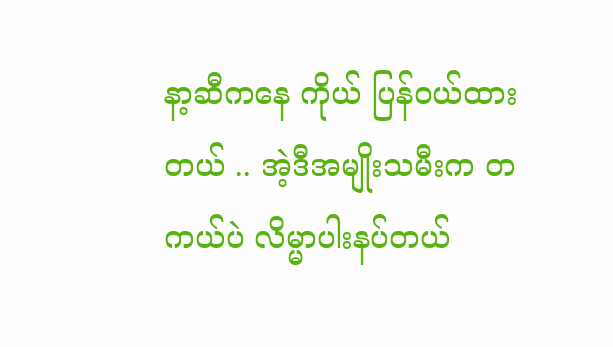နာ့ဆီကနေ ကိုယ် ပြန်ဝယ်ထားတယ် .. အဲ့ဒီအမျိုးသမီးက တကယ်ပဲ လိမ္မာပါးနပ်တယ်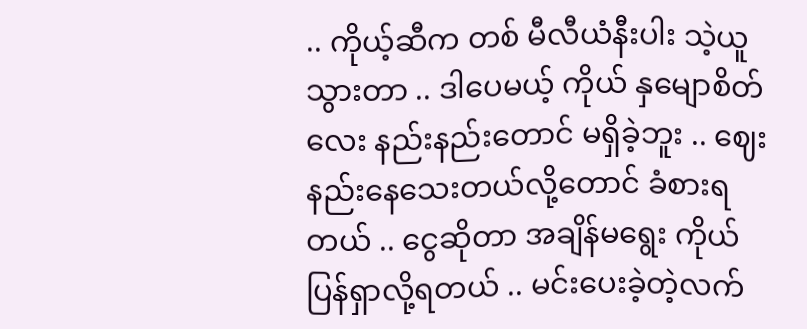.. ကိုယ့်ဆီက တစ် မီလီယံနီးပါး သဲ့ယူသွားတာ .. ဒါပေမယ့် ကိုယ် နှမျောစိတ်လေး နည်းနည်းတောင် မရှိခဲ့ဘူး .. ဈေးနည်းနေသေးတယ်လို့တောင် ခံစားရတယ် .. ငွေဆိုတာ အချိန်မရွေး ကိုယ် ပြန်ရှာလို့ရတယ် .. မင်းပေးခဲ့တဲ့လက်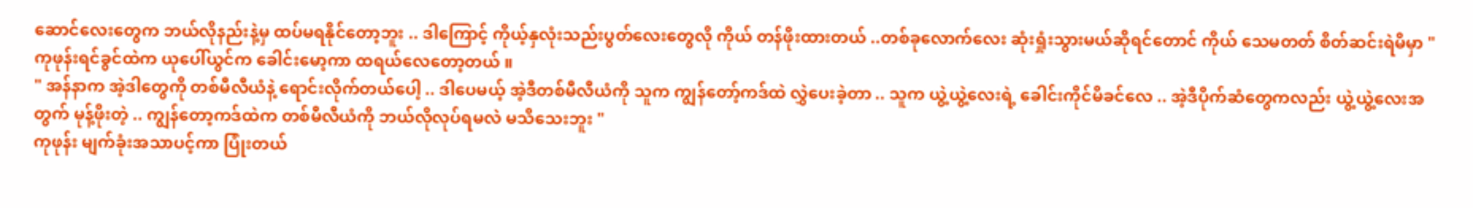ဆောင်လေးတွေက ဘယ်လိုနည်းနဲ့မှ ထပ်မရနိုင်တော့ဘူး .. ဒါကြောင့် ကိုယ့်နှလုံးသည်းပွတ်လေးတွေလို ကိုယ် တန်ဖိုးထားတယ် ..တစ်ခုလောက်လေး ဆုံးရှုံးသွားမယ်ဆိုရင်တောင် ကိုယ် သေမတတ် စိတ်ဆင်းရဲမိမှာ "
ကုဖုန်းရင်ခွင်ထဲက ယုပေါ်ယွင်က ခေါင်းမော့ကာ ထရယ်လေတော့တယ် ။
" အန်နာက အဲ့ဒါတွေကို တစ်မီလီယံနဲ့ ရောင်းလိုက်တယ်ပေါ့ .. ဒါပေမယ့် အဲ့ဒီတစ်မီလီယံကို သူက ကျွန်တော့်ကဒ်ထဲ လွှဲပေးခဲ့တာ .. သူက ယွဲ့ယွဲ့လေးရဲ့ ခေါင်းကိုင်မိခင်လေ .. အဲ့ဒီပိုက်ဆံတွေကလည်း ယွဲ့ယွဲ့လေးအတွက် မုန့်ဖိုးတဲ့ .. ကျွန်တော့ကဒ်ထဲက တစ်မီလီယံကို ဘယ်လိုလုပ်ရမလဲ မသိသေးဘူး "
ကုဖုန်း မျက်ခုံးအသာပင့်ကာ ပြုံးတယ်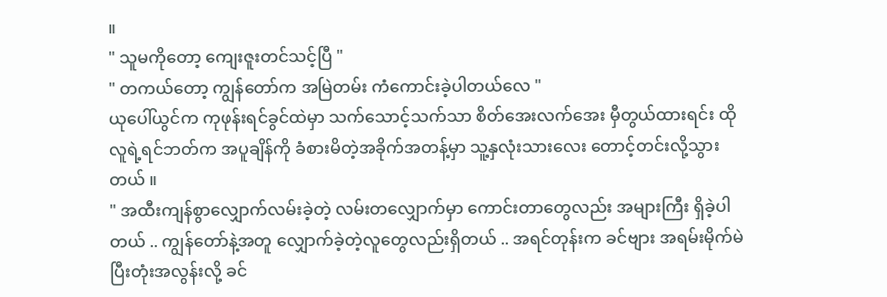။
" သူမကိုတော့ ကျေးဇူးတင်သင့်ပြီ "
" တကယ်တော့ ကျွန်တော်က အမြဲတမ်း ကံကောင်းခဲ့ပါတယ်လေ "
ယုပေါ်ယွင်က ကုဖုန်းရင်ခွင်ထဲမှာ သက်သောင့်သက်သာ စိတ်အေးလက်အေး မှီတွယ်ထားရင်း ထိုလူရဲ့ရင်ဘတ်က အပူချိန်ကို ခံစားမိတဲ့အခိုက်အတန့်မှာ သူ့နှလုံးသားလေး တောင့်တင်းလို့သွားတယ် ။
" အထီးကျန်စွာလျှောက်လမ်းခဲ့တဲ့ လမ်းတလျှောက်မှာ ကောင်းတာတွေလည်း အများကြီး ရှိခဲ့ပါတယ် .. ကျွန်တော်နဲ့အတူ လျှောက်ခဲ့တဲ့လူတွေလည်းရှိတယ် .. အရင်တုန်းက ခင်ဗျား အရမ်းမိုက်မဲပြီးတုံးအလွန်းလို့ ခင်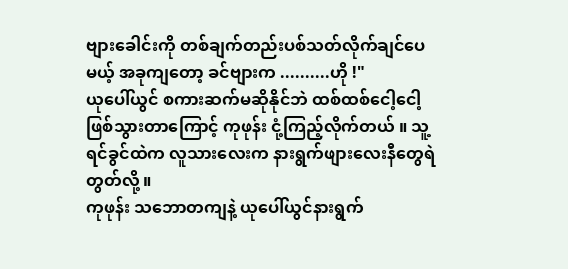ဗျားခေါင်းကို တစ်ချက်တည်းပစ်သတ်လိုက်ချင်ပေမယ့် အခုကျတော့ ခင်ဗျားက ..........ဟို !"
ယုပေါ်ယွင် စကားဆက်မဆိုနိုင်ဘဲ ထစ်ထစ်ငေါ့ငေါ့ဖြစ်သွားတာကြောင့် ကုဖုန်း ငုံ့ကြည့်လိုက်တယ် ။ သူ့ရင်ခွင်ထဲက လူသားလေးက နားရွက်ဖျားလေးနီတွေရဲတွတ်လို့ ။
ကုဖုန်း သဘောတကျနဲ့ ယုပေါ်ယွင်နားရွက်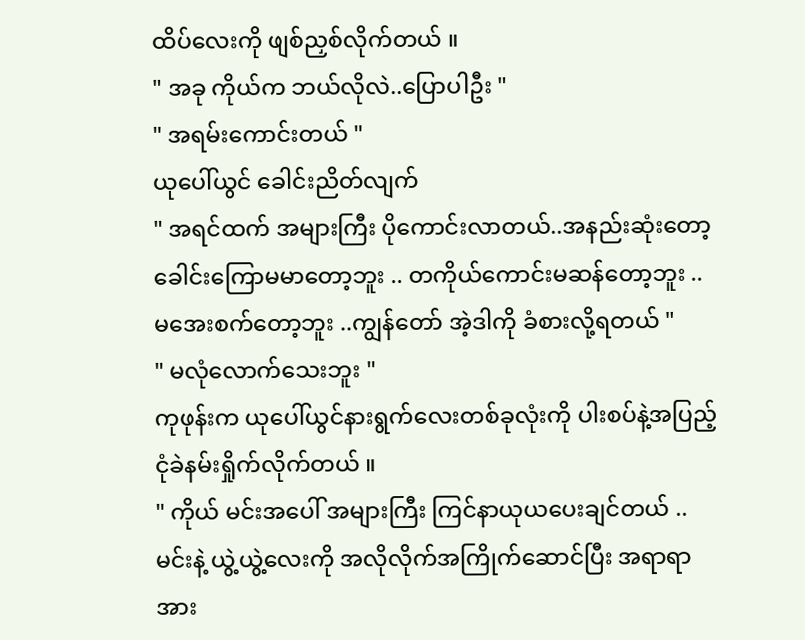ထိပ်လေးကို ဖျစ်ညှစ်လိုက်တယ် ။
" အခု ကိုယ်က ဘယ်လိုလဲ..ပြောပါဦး "
" အရမ်းကောင်းတယ် "
ယုပေါ်ယွင် ခေါင်းညိတ်လျက်
" အရင်ထက် အများကြီး ပိုကောင်းလာတယ်..အနည်းဆုံးတော့ ခေါင်းကြောမမာတော့ဘူး .. တကိုယ်ကောင်းမဆန်တော့ဘူး .. မအေးစက်တော့ဘူး ..ကျွန်တော် အဲ့ဒါကို ခံစားလို့ရတယ် "
" မလုံလောက်သေးဘူး "
ကုဖုန်းက ယုပေါ်ယွင်နားရွက်လေးတစ်ခုလုံးကို ပါးစပ်နဲ့အပြည့်ငုံခဲနမ်းရှိုက်လိုက်တယ် ။
" ကိုယ် မင်းအပေါ် အများကြီး ကြင်နာယုယပေးချင်တယ် .. မင်းနဲ့ ယွဲ့ယွဲ့လေးကို အလိုလိုက်အကြိုက်ဆောင်ပြီး အရာရာအား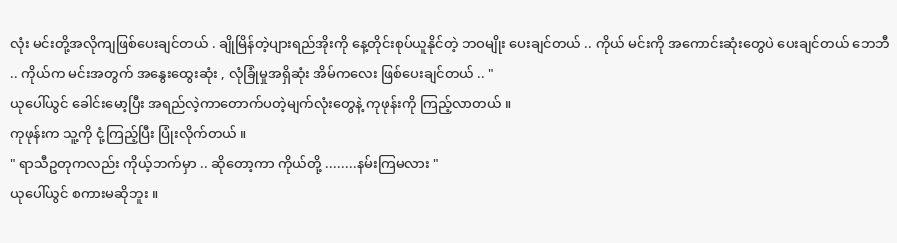လုံး မင်းတို့အလိုကျဖြစ်ပေးချင်တယ် . ချိုမြိန်တဲ့ပျားရည်အိုးကို နေ့တိုင်းစုပ်ယူနိုင်တဲ့ ဘဝမျိုး ပေးချင်တယ် .. ကိုယ် မင်းကို အကောင်းဆုံးတွေပဲ ပေးချင်တယ် ဘေဘီ .. ကိုယ်က မင်းအတွက် အနွေးထွေးဆုံး , လုံခြုံမှုအရှိဆုံး အိမ်ကလေး ဖြစ်ပေးချင်တယ် .. "
ယုပေါ်ယွင် ခေါင်းမော့ပြီး အရည်လဲ့ကာတောက်ပတဲ့မျက်လုံးတွေနဲ့ ကုဖုန်းကို ကြည့်လာတယ် ။
ကုဖုန်းက သူ့ကို ငုံ့ကြည့်ပြီး ပြုံးလိုက်တယ် ။
" ရာသီဥတုကလည်း ကိုယ့်ဘက်မှာ .. ဆိုတော့ကာ ကိုယ်တို့ ........နမ်းကြမလား "
ယုပေါ်ယွင် စကားမဆိုဘူး ။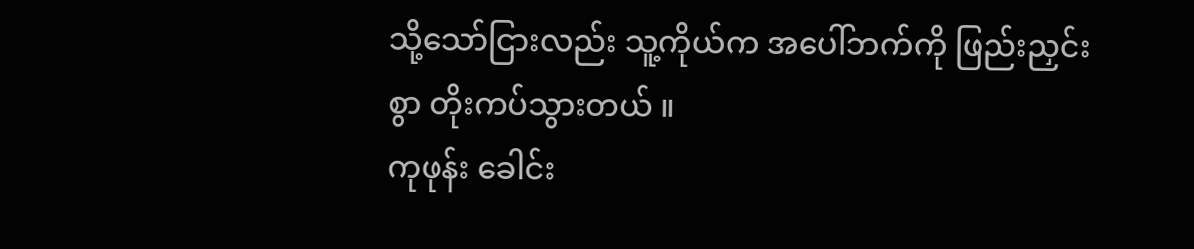သို့သော်ငြားလည်း သူ့ကိုယ်က အပေါ်ဘက်ကို ဖြည်းညှင်းစွာ တိုးကပ်သွားတယ် ။
ကုဖုန်း ခေါင်း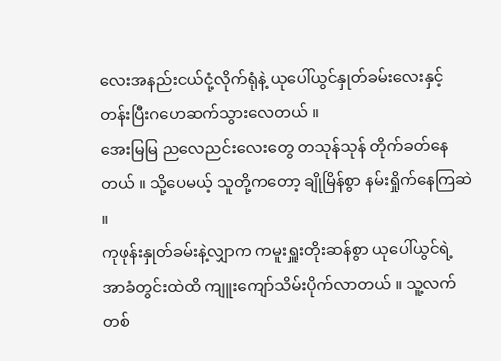လေးအနည်းငယ်ငုံ့လိုက်ရုံနဲ့ ယုပေါ်ယွင်နှုတ်ခမ်းလေးနှင့် တန်းပြီးဂဟေဆက်သွားလေတယ် ။
အေးမြမြ ညလေညင်းလေးတွေ တသုန်သုန် တိုက်ခတ်နေတယ် ။ သို့ပေမယ့် သူတို့ကတော့ ချိုမြိန်စွာ နမ်းရှိုက်နေကြဆဲ ။
ကုဖုန်းနှုတ်ခမ်းနဲ့လျှာက ကမူးရှူးတိုးဆန်စွာ ယုပေါ်ယွင်ရဲ့ အာခံတွင်းထဲထိ ကျူးကျော်သိမ်းပိုက်လာတယ် ။ သူ့လက်တစ်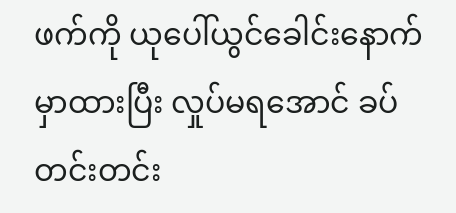ဖက်ကို ယုပေါ်ယွင်ခေါင်းနောက်မှာထားပြီး လှုပ်မရအောင် ခပ်တင်းတင်း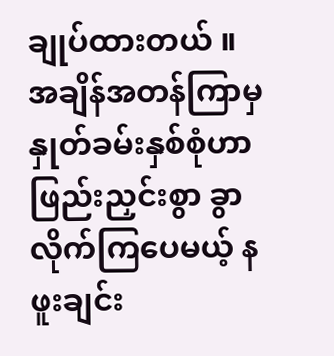ချုပ်ထားတယ် ။ အချိန်အတန်ကြာမှ နှုတ်ခမ်းနှစ်စုံဟာ ဖြည်းညှင်းစွာ ခွာလိုက်ကြပေမယ့် နဖူးချင်း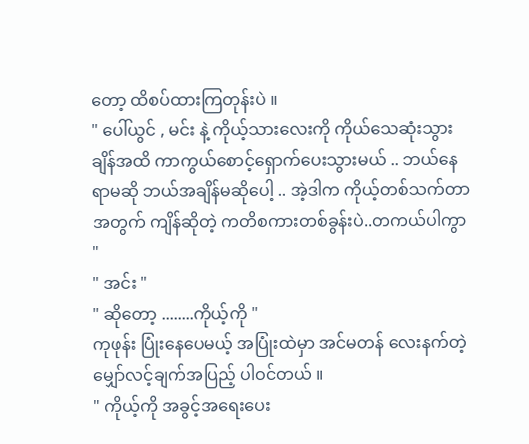တော့ ထိစပ်ထားကြတုန်းပဲ ။
" ပေါ်ယွင် , မင်း နဲ့ ကိုယ့်သားလေးကို ကိုယ်သေဆုံးသွားချိန်အထိ ကာကွယ်စောင့်ရှောက်ပေးသွားမယ် .. ဘယ်နေရာမဆို ဘယ်အချိန်မဆိုပေါ့ .. အဲ့ဒါက ကိုယ့်တစ်သက်တာအတွက် ကျိန်ဆိုတဲ့ ကတိစကားတစ်ခွန်းပဲ..တကယ်ပါကွာ "
" အင်း "
" ဆိုတော့ ........ကိုယ့်ကို "
ကုဖုန်း ပြုံးနေပေမယ့် အပြုံးထဲမှာ အင်မတန် လေးနက်တဲ့ မျှော်လင့်ချက်အပြည့် ပါဝင်တယ် ။
" ကိုယ့်ကို အခွင့်အရေးပေး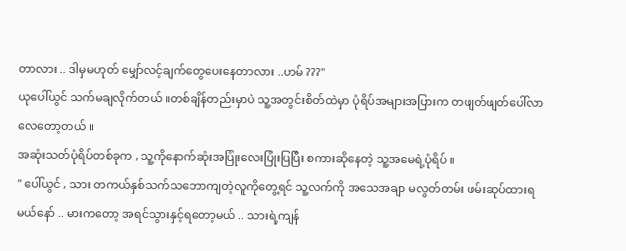တာလား .. ဒါမှမဟုတ် မျှော်လင့်ချက်တွေပေးနေတာလား ..ဟမ် ???"
ယုပေါ်ယွင် သက်မချလိုက်တယ် ။တစ်ချိန်တည်းမှာပဲ သူ့အတွင်းစိတ်ထဲမှာ ပုံရိပ်အများအပြားက တဖျတ်ဖျတ်ပေါ်လာလေတော့တယ် ။
အဆုံးသတ်ပုံရိပ်တစ်ခုက , သူ့ကိုနောက်ဆုံးအပြုံးလေးပြုံးပြပြီး စကားဆိုနေတဲ့ သူ့အမေရဲ့ပုံရိပ် ။
" ပေါ်ယွင် , သား တကယ်နှစ်သက်သဘောကျတဲ့လူကိုတွေ့ရင် သူ့လက်ကို အသေအချာ မလွတ်တမ်း ဖမ်းဆုပ်ထားရမယ်နော် .. မားကတော့ အရင်သွားနှင့်ရတော့မယ် .. သားရဲ့ကျန်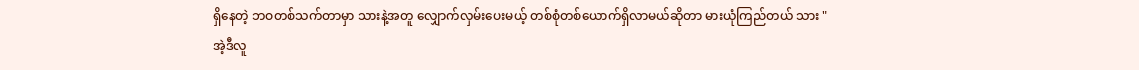ရှိနေတဲ့ ဘဝတစ်သက်တာမှာ သားနဲ့အတူ လျှောက်လှမ်းပေးမယ့် တစ်စုံတစ်ယောက်ရှိလာမယ်ဆိုတာ မားယုံကြည်တယ် သား "
အဲ့ဒီလူ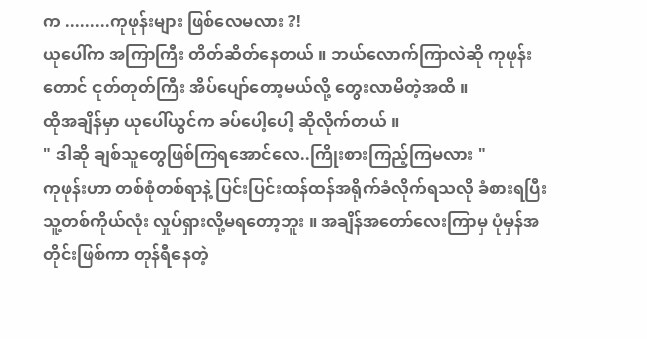က .........ကုဖုန်းများ ဖြစ်လေမလား ?!
ယုပေါ်က အကြာကြီး တိတ်ဆိတ်နေတယ် ။ ဘယ်လောက်ကြာလဲဆို ကုဖုန်းတောင် ငုတ်တုတ်ကြီး အိပ်ပျော်တော့မယ်လို့ တွေးလာမိတဲ့အထိ ။
ထိုအချိန်မှာ ယုပေါ်ယွင်က ခပ်ပေါ့ပေါ့ ဆိုလိုက်တယ် ။
" ဒါဆို ချစ်သူတွေဖြစ်ကြရအောင်လေ..ကြိုးစားကြည့်ကြမလား "
ကုဖုန်းဟာ တစ်စုံတစ်ရာနဲ့ ပြင်းပြင်းထန်ထန်အရိုက်ခံလိုက်ရသလို ခံစားရပြီး သူ့တစ်ကိုယ်လုံး လှုပ်ရှားလို့မရတော့ဘူး ။ အချိန်အတော်လေးကြာမှ ပုံမှန်အတိုင်းဖြစ်ကာ တုန်ရီနေတဲ့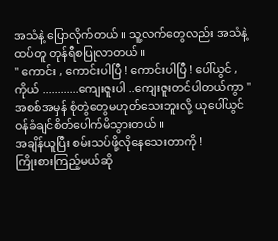အသံနဲ့ ပြောလိုက်တယ် ။ သူ့လက်တွေလည်း အသံနဲ့ထပ်တူ တုန်ရီစပြုလာတယ် ။
" ကောင်း , ကောင်းပါပြီ ! ကောင်းပါပြီ ! ပေါ်ယွင် , ကိုယ် ............ကျေးဇူးပါ ..ကျေးဇူးတင်ပါတယ်ကွာ "
အစစ်အမှန် စုံတွဲတွေမဟုတ်သေးဘူးလို့ ယုပေါ်ယွင် ဝန်ခံချင်စိတ်ပေါက်မိသွားတယ် ။
အချိန်ယူပြီး စမ်းသပ်ဖို့လိုနေသေးတာကို !
ကြိုးစားကြည့်မယ်ဆို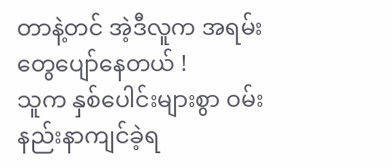တာနဲ့တင် အဲ့ဒီလူက အရမ်းတွေပျော်နေတယ် !
သူက နှစ်ပေါင်းများစွာ ဝမ်းနည်းနာကျင်ခဲ့ရ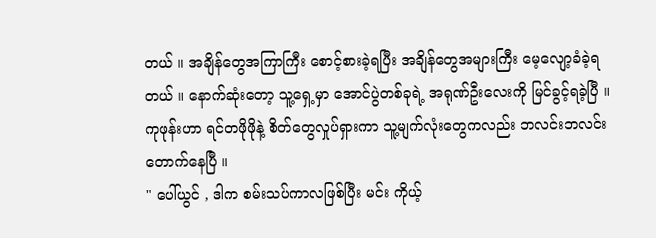တယ် ။ အချိန်တွေအကြာကြီး စောင့်စားခဲ့ရပြီး အချိန်တွေအများကြီး မေ့လျော့ခံခဲ့ရတယ် ။ နောက်ဆုံးတော့ သူ့ရှေ့မှာ အောင်ပွဲတစ်ခုရဲ့ အရုဏ်ဦးလေးကို မြင်ခွင့်ရခဲ့ပြီ ။
ကုဖုန်းဟာ ရင်တဖိုဖိုနဲ့ စိတ်တွေလှုပ်ရှားကာ သူ့မျက်လုံးတွေကလည်း ဘလင်းဘလင်းတောက်နေပြီ ။
" ပေါ်ယွင် , ဒါက စမ်းသပ်ကာလဖြစ်ပြီး မင်း ကိုယ့်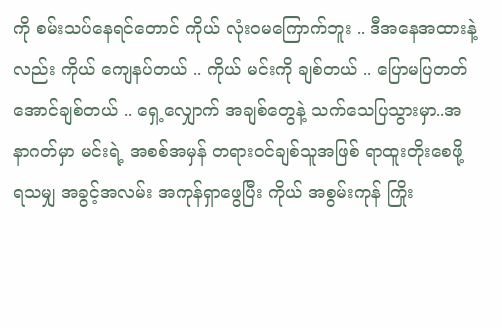ကို စမ်းသပ်နေရင်တောင် ကိုယ် လုံးဝမကြောက်ဘူး .. ဒီအနေအထားနဲ့လည်း ကိုယ် ကျေနပ်တယ် .. ကိုယ် မင်းကို ချစ်တယ် .. ပြောမပြတတ်အောင်ချစ်တယ် .. ရှေ့လျှောက် အချစ်တွေနဲ့ သက်သေပြသွားမှာ..အနာဂတ်မှာ မင်းရဲ့ အစစ်အမှန် တရားဝင်ချစ်သူအဖြစ် ရာထူးတိုးစေဖို့ ရသမျှ အခွင့်အလမ်း အကုန်ရှာဖွေပြီး ကိုယ် အစွမ်းကုန် ကြိုး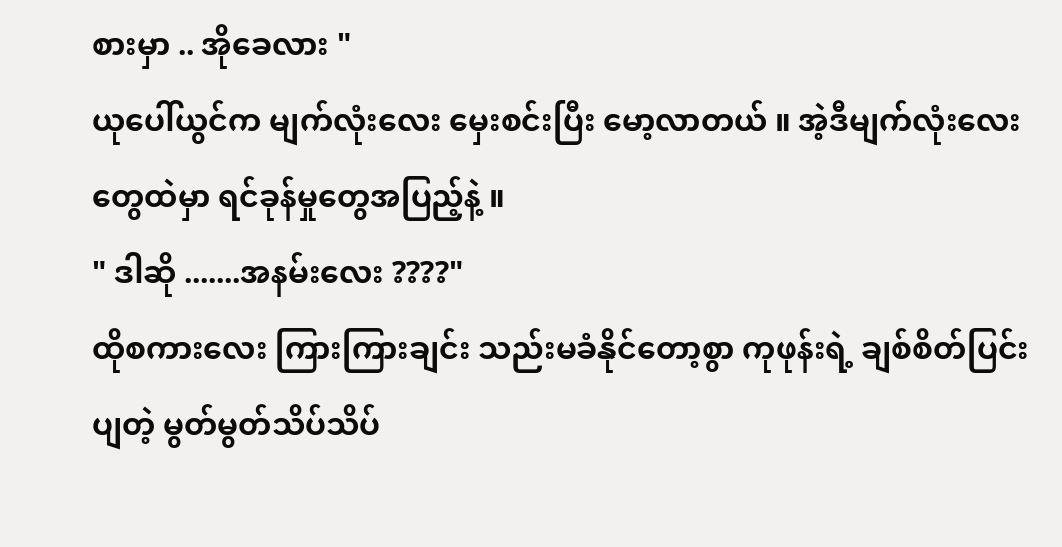စားမှာ .. အိုခေလား "
ယုပေါ်ယွင်က မျက်လုံးလေး မှေးစင်းပြီး မော့လာတယ် ။ အဲ့ဒီမျက်လုံးလေးတွေထဲမှာ ရင်ခုန်မှုတွေအပြည့်နဲ့ ။
" ဒါဆို .......အနမ်းလေး ????"
ထိုစကားလေး ကြားကြားချင်း သည်းမခံနိုင်တော့စွာ ကုဖုန်းရဲ့ ချစ်စိတ်ပြင်းပျတဲ့ မွတ်မွတ်သိပ်သိပ်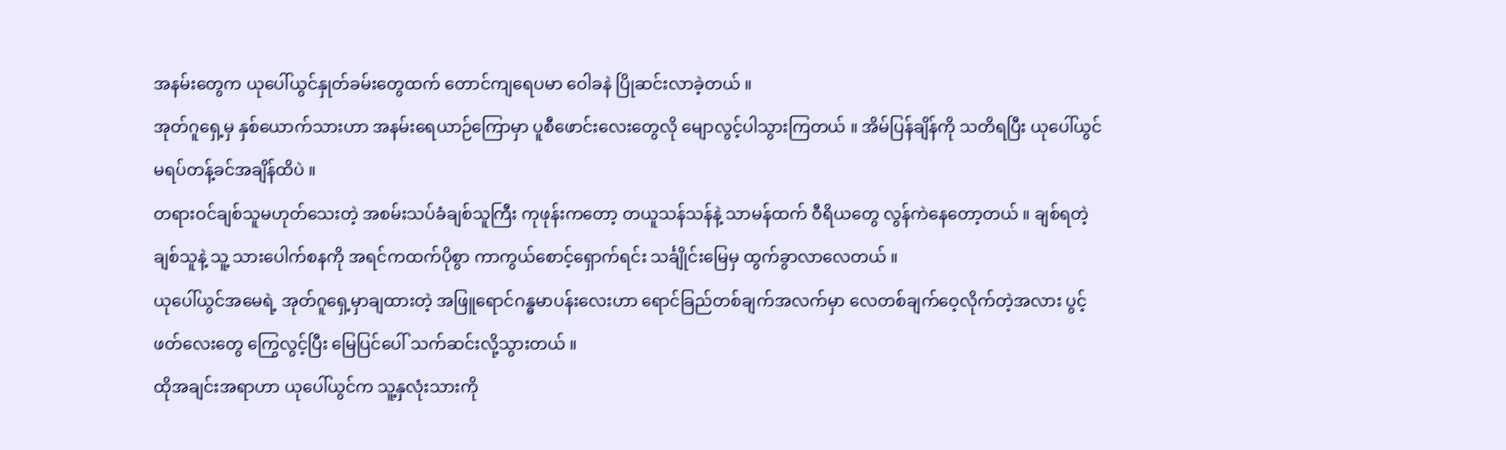အနမ်းတွေက ယုပေါ်ယွင်နှုတ်ခမ်းတွေထက် တောင်ကျရေပမာ ဝေါခနဲ ပြိုဆင်းလာခဲ့တယ် ။
အုတ်ဂူရှေ့မှ နှစ်ယောက်သားဟာ အနမ်းရေယာဉ်ကြောမှာ ပူစီဖောင်းလေးတွေလို မျောလွင့်ပါသွားကြတယ် ။ အိမ်ပြန်ချိန်ကို သတိရပြီး ယုပေါ်ယွင် မရပ်တန့်ခင်အချိန်ထိပဲ ။
တရားဝင်ချစ်သူမဟုတ်သေးတဲ့ အစမ်းသပ်ခံချစ်သူကြီး ကုဖုန်းကတော့ တယူသန်သန်နဲ့ သာမန်ထက် ဝီရိယတွေ လွန်ကဲနေတော့တယ် ။ ချစ်ရတဲ့ ချစ်သူနဲ့ သူ့ သားပေါက်စနကို အရင်ကထက်ပိုစွာ ကာကွယ်စောင့်ရှောက်ရင်း သင်္ချိုင်းမြေမှ ထွက်ခွာလာလေတယ် ။
ယုပေါ်ယွင်အမေရဲ့ အုတ်ဂူရှေ့မှာချထားတဲ့ အဖြူရောင်ဂန္ဓမာပန်းလေးဟာ ရောင်ခြည်တစ်ချက်အလက်မှာ လေတစ်ချက်ဝေ့လိုက်တဲ့အလား ပွင့်ဖတ်လေးတွေ ကြွေလွင့်ပြီး မြေပြင်ပေါ် သက်ဆင်းလို့သွားတယ် ။
ထိုအချင်းအရာဟာ ယုပေါ်ယွင်က သူ့နှလုံးသားကို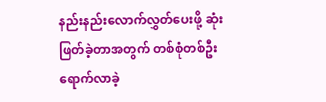နည်းနည်းလောက်လွှတ်ပေးဖို့ ဆုံးဖြတ်ခဲ့တာအတွက် တစ်စုံတစ်ဦး ရောက်လာခဲ့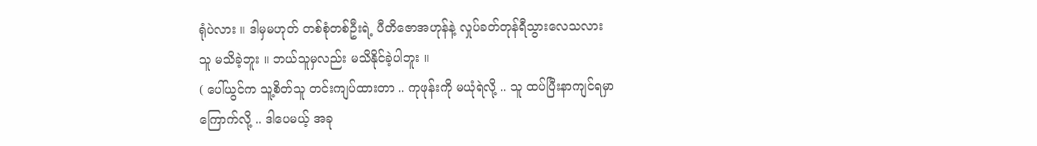ရုံပဲလား ။ ဒါမှမဟုတ် တစ်စုံတစ်ဦးရဲ့ ပီတိဇောအဟုန်နဲ့ လှုပ်ခတ်တုန်ရီသွားလေသလား သူ မသိခဲ့ဘူး ။ ဘယ်သူမှလည်း မသိနိုင်ခဲ့ပါဘူး ။
( ပေါ်ယွင်က သူ့စိတ်သူ တင်းကျပ်ထားတာ .. ကုဖုန်းကို မယုံရဲလို့ .. သူ ထပ်ပြီးနာကျင်ရမှာကြောက်လို့ .. ဒါပေမယ့် အခု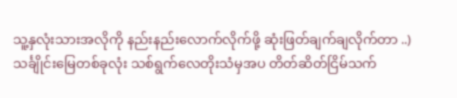သူ့နှလုံးသားအလိုကို နည်းနည်းလောက်လိုက်ဖို့ ဆုံးဖြတ်ချက်ချလိုက်တာ ..)
သင်္ချိုင်းမြေတစ်ခုလုံး သစ်ရွက်လေတိုးသံမှအပ တိတ်ဆိတ်ငြိမ်သက်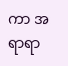ကာ အရာရာ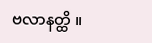ဗလာနတ္ထိ ။